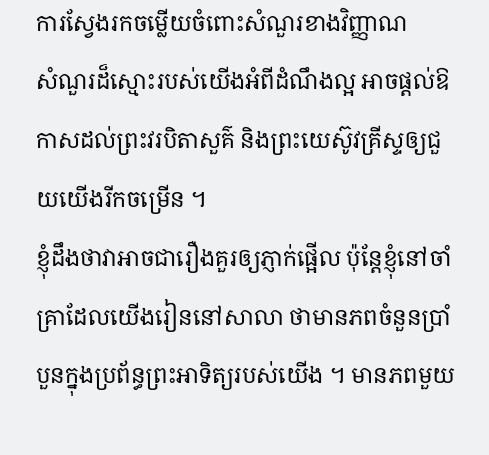ការស្វែងរកចម្លើយចំពោះសំណួរខាងវិញ្ញាណ
សំណួរដ៏ស្មោះរបស់យើងអំពីដំណឹងល្អ អាចផ្ដល់ឱកាសដល់ព្រះវរបិតាសួគ៌ និងព្រះយេស៊ូវគ្រីស្ទឲ្យជួយយើងរីកចម្រើន ។
ខ្ញុំដឹងថាវាអាចជារឿងគួរឲ្យភ្ញាក់ផ្អើល ប៉ុន្ដែខ្ញុំនៅចាំគ្រាដែលយើងរៀននៅសាលា ថាមានភពចំនួនប្រាំបួនក្នុងប្រព័ន្ធព្រះអាទិត្យរបស់យើង ។ មានភពមួយ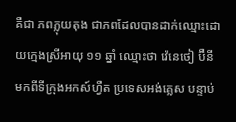គឺជា ភពភ្លុយតុង ជាភពដែលបានដាក់ឈ្មោះដោយក្មេងស្រីអាយុ ១១ ឆ្នាំ ឈ្មោះថា វ៉េនេថៀ ប៊ឺនី មកពីទីក្រុងអកស៍ហ្វឺត ប្រទេសអង់គ្លេស បន្ទាប់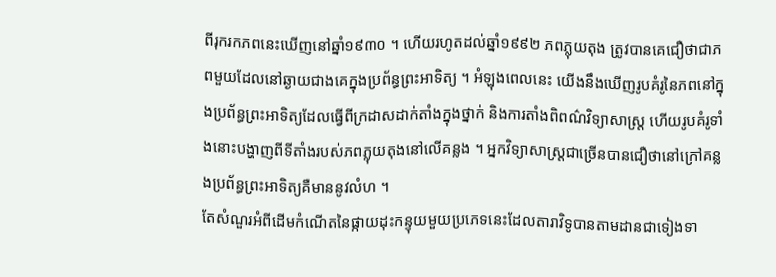ពីរុករកភពនេះឃើញនៅឆ្នាំ១៩៣០ ។ ហើយរហូតដល់ឆ្នាំ១៩៩២ ភពភ្លុយតុង ត្រូវបានគេជឿថាជាភពមួយដែលនៅឆ្ងាយជាងគេក្នុងប្រព័ន្ធព្រះអាទិត្យ ។ អំឡុងពេលនេះ យើងនឹងឃើញរូបគំរូនៃភពនៅក្នុងប្រព័ន្ធព្រះអាទិត្យដែលធ្វើពីក្រដាសដាក់តាំងក្នុងថ្នាក់ និងការតាំងពិពណ៌វិទ្យាសាស្ដ្រ ហើយរូបគំរូទាំងនោះបង្ហាញពីទីតាំងរបស់ភពភ្លុយតុងនៅលើគន្លង ។ អ្នកវិទ្យាសាស្ដ្រជាច្រើនបានជឿថានៅក្រៅគន្លងប្រព័ន្ធព្រះអាទិត្យគឺមាននូវលំហ ។
តែសំណួរអំពីដើមកំណើតនៃផ្កាយដុះកន្ទុយមួយប្រភេទនេះដែលតារាវិទូបានតាមដានជាទៀងទា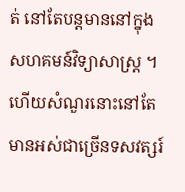ត់ នៅតែបន្ដមាននៅក្នុងសហគមន៍វិទ្យាសាស្ដ្រ ។ ហើយសំណួរនោះនៅតែមានអស់ជាច្រើនទសវត្សរ៍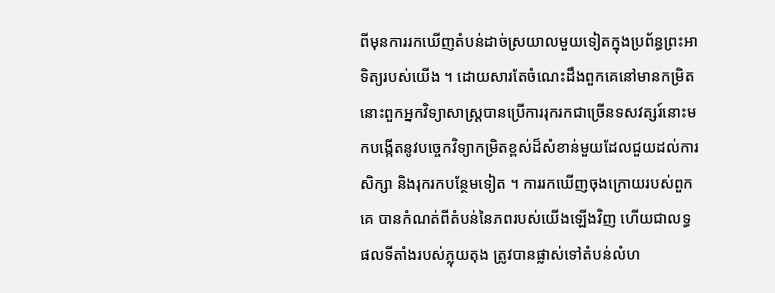ពីមុនការរកឃើញតំបន់ដាច់ស្រយាលមួយទៀតក្នុងប្រព័ន្ធព្រះអាទិត្យរបស់យើង ។ ដោយសារតែចំណេះដឹងពួកគេនៅមានកម្រិត នោះពួកអ្នកវិទ្យាសាស្ដ្របានប្រើការរុករកជាច្រើនទសវត្សរ៍នោះមកបង្កើតនូវបច្ចេកវិទ្យាកម្រិតខ្ពស់ដ៏សំខាន់មួយដែលជួយដល់ការសិក្សា និងរុករកបន្ថែមទៀត ។ ការរកឃើញចុងក្រោយរបស់ពួកគេ បានកំណត់ពីតំបន់នៃភពរបស់យើងឡើងវិញ ហើយជាលទ្ធផលទីតាំងរបស់ភ្លុយតុង ត្រូវបានផ្លាស់ទៅតំបន់លំហ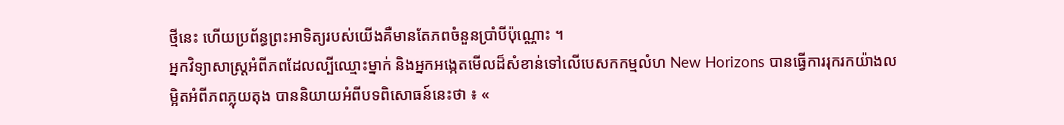ថ្មីនេះ ហើយប្រព័ន្ធព្រះអាទិត្យរបស់យើងគឺមានតែភពចំនួនប្រាំបីប៉ុណ្ណោះ ។
អ្នកវិទ្យាសាស្ដ្រអំពីភពដែលល្បីឈ្មោះម្នាក់ និងអ្នកអង្កេតមើលដ៏សំខាន់ទៅលើបេសកកម្មលំហ New Horizons បានធ្វើការរុករកយ៉ាងលម្អិតអំពីភពភ្លុយតុង បាននិយាយអំពីបទពិសោធន៍នេះថា ៖ «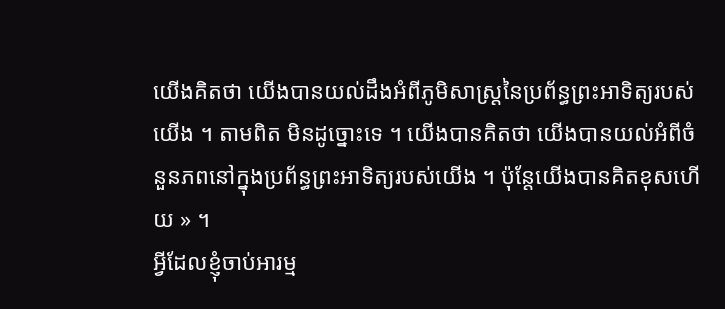យើងគិតថា យើងបានយល់ដឹងអំពីភូមិសាស្ដ្រនៃប្រព័ន្ធព្រះអាទិត្យរបស់យើង ។ តាមពិត មិនដូច្នោះទេ ។ យើងបានគិតថា យើងបានយល់អំពីចំនួនភពនៅក្នុងប្រព័ន្ធព្រះអាទិត្យរបស់យើង ។ ប៉ុន្ដែយើងបានគិតខុសហើយ » ។
អ្វីដែលខ្ញុំចាប់អារម្ម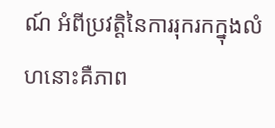ណ៍ អំពីប្រវត្ដិនៃការរុករកក្នុងលំហនោះគឺភាព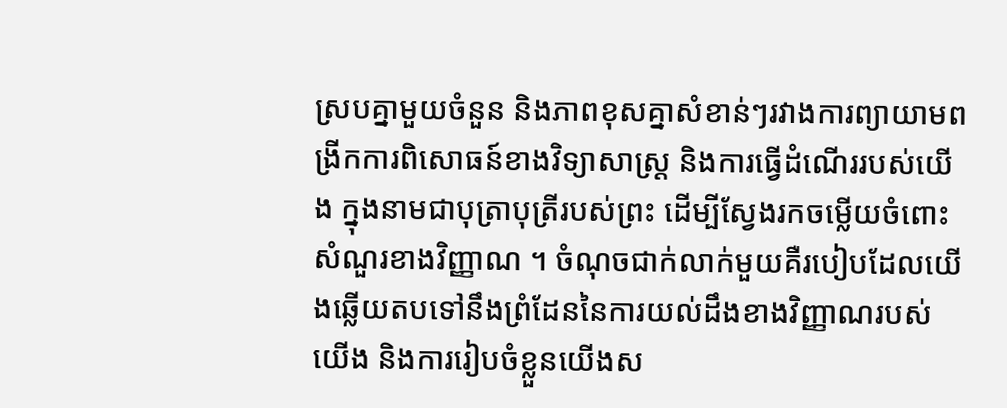ស្របគ្នាមួយចំនួន និងភាពខុសគ្នាសំខាន់ៗរវាងការព្យាយាមពង្រីកការពិសោធន៍ខាងវិទ្យាសាស្ដ្រ និងការធ្វើដំណើររបស់យើង ក្នុងនាមជាបុត្រាបុត្រីរបស់ព្រះ ដើម្បីស្វែងរកចម្លើយចំពោះសំណួរខាងវិញ្ញាណ ។ ចំណុចជាក់លាក់មួយគឺរបៀបដែលយើងឆ្លើយតបទៅនឹងព្រំដែននៃការយល់ដឹងខាងវិញ្ញាណរបស់យើង និងការរៀបចំខ្លួនយើងស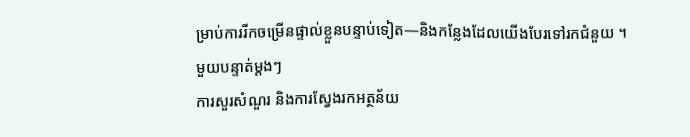ម្រាប់ការរីកចម្រើនផ្ទាល់ខ្លួនបន្ទាប់ទៀត—និងកន្លែងដែលយើងបែរទៅរកជំនួយ ។
មួយបន្ទាត់ម្តងៗ
ការសួរសំណួរ និងការស្វែងរកអត្ថន័យ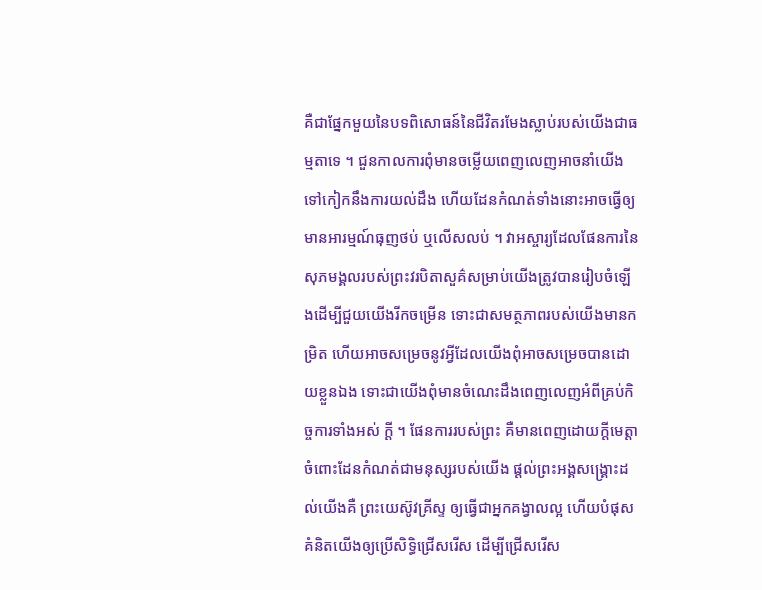គឺជាផ្នែកមួយនៃបទពិសោធន៍នៃជីវិតរមែងស្លាប់របស់យើងជាធម្មតាទេ ។ ជួនកាលការពុំមានចម្លើយពេញលេញអាចនាំយើងទៅកៀកនឹងការយល់ដឹង ហើយដែនកំណត់ទាំងនោះអាចធ្វើឲ្យមានអារម្មណ៍ធុញថប់ ឬលើសលប់ ។ វាអស្ចារ្យដែលផែនការនៃសុភមង្គលរបស់ព្រះវរបិតាសួគ៌សម្រាប់យើងត្រូវបានរៀបចំឡើងដើម្បីជួយយើងរីកចម្រើន ទោះជាសមត្ថភាពរបស់យើងមានកម្រិត ហើយអាចសម្រេចនូវអ្វីដែលយើងពុំអាចសម្រេចបានដោយខ្លួនឯង ទោះជាយើងពុំមានចំណេះដឹងពេញលេញអំពីគ្រប់កិច្ចការទាំងអស់ ក្ដី ។ ផែនការរបស់ព្រះ គឺមានពេញដោយក្ដីមេត្តាចំពោះដែនកំណត់ជាមនុស្សរបស់យើង ផ្ដល់ព្រះអង្គសង្គ្រោះដល់យើងគឺ ព្រះយេស៊ូវគ្រីស្ទ ឲ្យធ្វើជាអ្នកគង្វាលល្អ ហើយបំផុសគំនិតយើងឲ្យប្រើសិទ្ធិជ្រើសរើស ដើម្បីជ្រើសរើស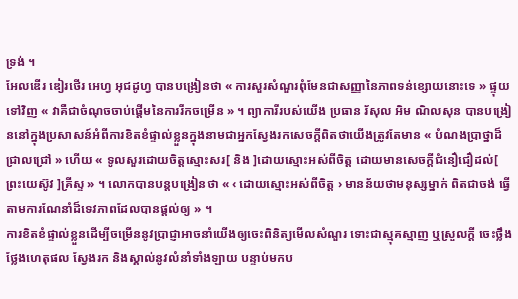ទ្រង់ ។
អែលឌើរ ឌៀរថើរ អេហ្វ អុជដូហ្វ បានបង្រៀនថា « ការសួរសំណួរពុំមែនជាសញ្ញានៃភាពទន់ខ្សោយនោះទេ » ផ្ទុយទៅវិញ « វាគឺជាចំណុចចាប់ផ្ដើមនៃការរីកចម្រើន » ។ ព្យាការីរបស់យើង ប្រធាន រ័សុល អិម ណិលសុន បានបង្រៀននៅក្នុងប្រសាសន៍អំពីការខិតខំផ្ទាល់ខ្លួនក្នុងនាមជាអ្នកស្វែងរកសេចក្ដីពិតថាយើងត្រូវតែមាន « បំណងប្រាថ្នាដ៏ជ្រាលជ្រៅ » ហើយ « ទូលសួរដោយចិត្ដស្មោះសរ[ និង ]ដោយស្មោះអស់ពីចិត្ដ ដោយមានសេចក្ដីជំនឿជឿដល់[ ព្រះយេស៊ូវ ]គ្រីស្ទ » ។ លោកបានបន្ដបង្រៀនថា « ‹ ដោយស្មោះអស់ពីចិត្ដ › មានន័យថាមនុស្សម្នាក់ ពិតជាចង់ ធ្វើតាមការណែនាំដ៏ទេវភាពដែលបានផ្ដល់ឲ្យ » ។
ការខិតខំផ្ទាល់ខ្លួនដើម្បីចម្រើននូវប្រាជ្ញាអាចនាំយើងឲ្យចេះពិនិត្យមើលសំណួរ ទោះជាស្មុគស្មាញ ឬស្រួលក្ដី ចេះថ្លឹងថ្លែងហេតុផល ស្វែងរក និងស្គាល់នូវលំនាំទាំងឡាយ បន្ទាប់មកប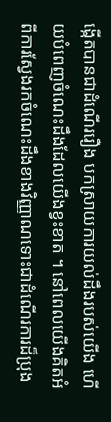ង្កើតបានជាដំណើររឿង បកស្រាយការយល់ដឹងរបស់យើង ហើយបំពេញចំណេះដឹងដែលយើងខ្វះខាត ។ នៅពេលយើងគិតអំពីការស្វែងរកចំណេះដឹងខាងវិញ្ញាណទោះជាដំណើរការដ៏ប្រុង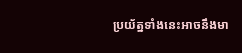ប្រយ័ត្នទាំងនេះអាចនឹងមា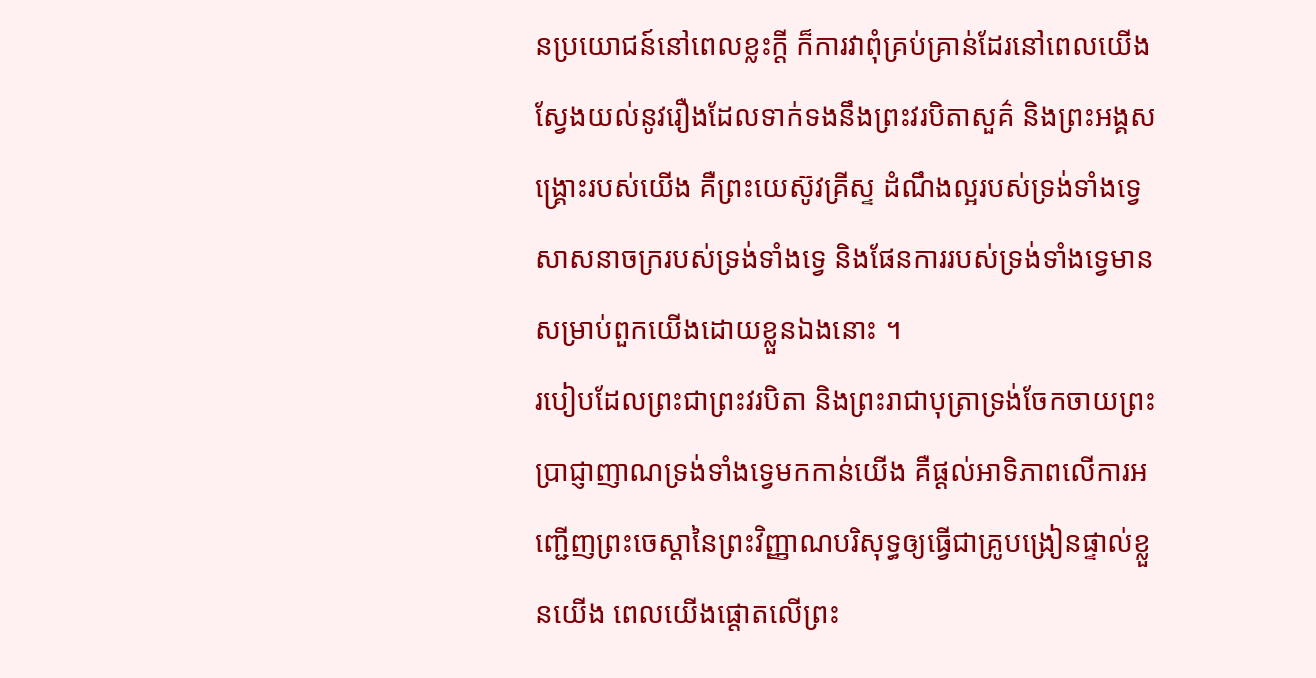នប្រយោជន៍នៅពេលខ្លះក្ដី ក៏ការវាពុំគ្រប់គ្រាន់ដែរនៅពេលយើងស្វែងយល់នូវរឿងដែលទាក់ទងនឹងព្រះវរបិតាសួគ៌ និងព្រះអង្គសង្គ្រោះរបស់យើង គឺព្រះយេស៊ូវគ្រីស្ទ ដំណឹងល្អរបស់ទ្រង់ទាំងទ្វេ សាសនាចក្ររបស់ទ្រង់ទាំងទ្វេ និងផែនការរបស់ទ្រង់ទាំងទ្វេមានសម្រាប់ពួកយើងដោយខ្លួនឯងនោះ ។
របៀបដែលព្រះជាព្រះវរបិតា និងព្រះរាជាបុត្រាទ្រង់ចែកចាយព្រះប្រាជ្ញាញាណទ្រង់ទាំងទ្វេមកកាន់យើង គឺផ្ដល់អាទិភាពលើការអញ្ជើញព្រះចេស្ដានៃព្រះវិញ្ញាណបរិសុទ្ធឲ្យធ្វើជាគ្រូបង្រៀនផ្ទាល់ខ្លួនយើង ពេលយើងផ្ដោតលើព្រះ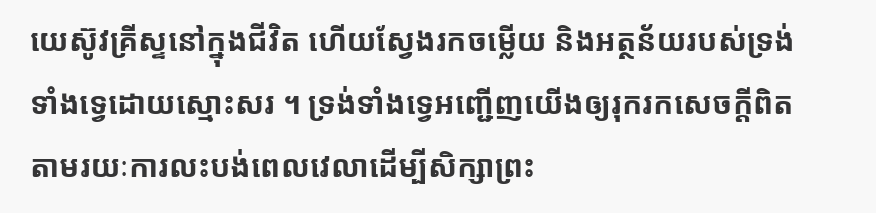យេស៊ូវគ្រីស្ទនៅក្នុងជីវិត ហើយស្វែងរកចម្លើយ និងអត្ថន័យរបស់ទ្រង់ទាំងទ្វេដោយស្មោះសរ ។ ទ្រង់ទាំងទ្វេអញ្ជើញយើងឲ្យរុករកសេចក្ដីពិតតាមរយៈការលះបង់ពេលវេលាដើម្បីសិក្សាព្រះ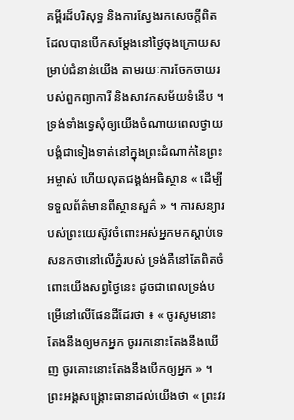គម្ពីរដ៏បរិសុទ្ធ និងការស្វែងរកសេចក្ដីពិតដែលបានបើកសម្ដែងនៅថ្ងៃចុងក្រោយសម្រាប់ជំនាន់យើង តាមរយៈការចែកចាយរបស់ពួកព្យាការី និងសាវកសម័យទំនើប ។ ទ្រង់ទាំងទ្វេសុំឲ្យយើងចំណាយពេលថ្វាយបង្គំជាទៀងទាត់នៅក្នុងព្រះដំណាក់នៃព្រះអម្ចាស់ ហើយលុតជង្គង់អធិស្ថាន « ដើម្បីទទួលព័ត៌មានពីស្ថានសួគ៌ » ។ ការសន្យារបស់ព្រះយេស៊ូវចំពោះអស់អ្នកមកស្ដាប់ទេសនកថានៅលើភ្នំរបស់ ទ្រង់គឺនៅតែពិតចំពោះយើងសព្វថ្ងៃនេះ ដូចជាពេលទ្រង់បម្រើនៅលើផែនដីដែរថា ៖ « ចូរសូមនោះតែងនឹងឲ្យមកអ្នក ចូររកនោះតែងនឹងឃើញ ចូរគោះនោះតែងនឹងបើកឲ្យអ្នក » ។ ព្រះអង្គសង្គ្រោះធានាដល់យើងថា « ព្រះវរ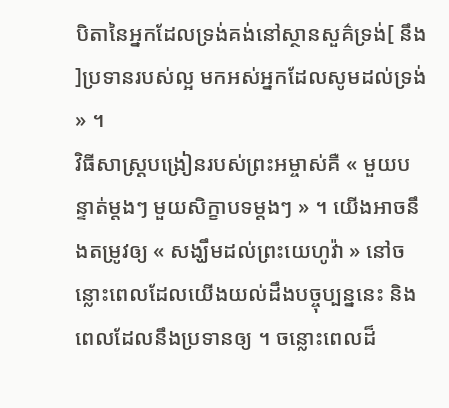បិតានៃអ្នកដែលទ្រង់គង់នៅស្ថានសួគ៌ទ្រង់[ នឹង ]ប្រទានរបស់ល្អ មកអស់អ្នកដែលសូមដល់ទ្រង់ » ។
វិធីសាស្ដ្របង្រៀនរបស់ព្រះអម្ចាស់គឺ « មួយបន្ទាត់ម្ដងៗ មួយសិក្ខាបទម្ដងៗ » ។ យើងអាចនឹងតម្រូវឲ្យ « សង្ឃឹមដល់ព្រះយេហូវ៉ា » នៅចន្លោះពេលដែលយើងយល់ដឹងបច្ចុប្បន្ននេះ និងពេលដែលនឹងប្រទានឲ្យ ។ ចន្លោះពេលដ៏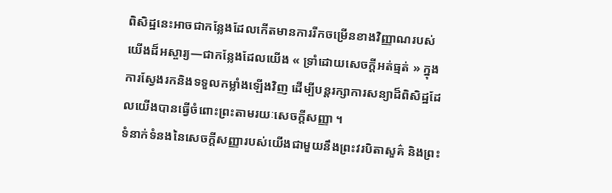ពិសិដ្ឋនេះអាចជាកន្លែងដែលកើតមានការរីកចម្រើនខាងវិញ្ញាណរបស់យើងដ៏អស្ចារ្យ—ជាកន្លែងដែលយើង « ទ្រាំដោយសេចក្ដីអត់ធ្មត់ » ក្នុងការស្វែងរកនិងទទួលកម្លាំងឡើងវិញ ដើម្បីបន្ដរក្សាការសន្យាដ៏ពិសិដ្ឋដែលយើងបានធ្វើចំពោះព្រះតាមរយៈសេចក្ដីសញ្ញា ។
ទំនាក់ទំនងនៃសេចក្ដីសញ្ញារបស់យើងជាមួយនឹងព្រះវរបិតាសួគ៌ និងព្រះ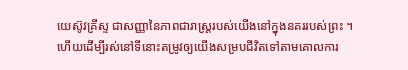យេស៊ូវគ្រីស្ទ ជាសញ្ញានៃភាពជារាស្ត្ររបស់យើងនៅក្នុងនគររបស់ព្រះ ។ ហើយដើម្បីរស់នៅទីនោះតម្រូវឲ្យយើងសម្របជីវិតទៅតាមគោលការ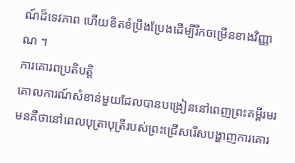ណ៍ដ៏ទេវភាព ហើយខិតខំប្រឹងប្រែងដើម្បីរីកចម្រើនខាងវិញ្ញាណ ។
ការគោរពប្រតិបត្តិ
គោលការណ៍សំខាន់មួយដែលបានបង្រៀននៅពេញព្រះគម្ពីរមរមនគឺថានៅពេលបុត្រាបុត្រីរបស់ព្រះជ្រើសរើសបង្ហាញការគោរ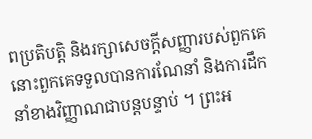ពប្រតិបត្ដិ និងរក្សាសេចក្ដីសញ្ញារបស់ពួកគេ នោះពួកគេទទួលបានការណែនាំ និងការដឹកនាំខាងវិញ្ញាណជាបន្ដបន្ទាប់ ។ ព្រះអ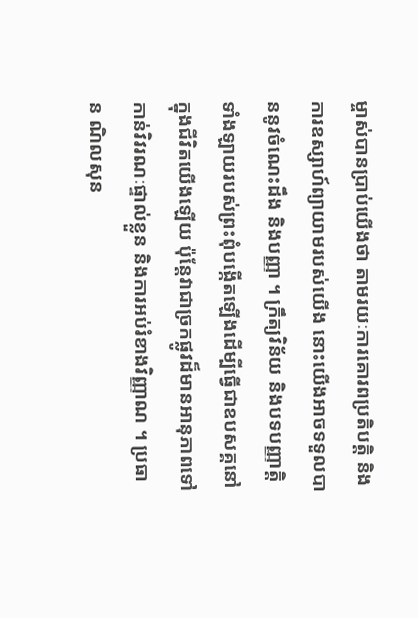ម្ចាស់បានប្រាប់យើងថា តាមរយៈការគោរពប្រតិបត្ដិ និងការឧស្សាហ៍ព្យាយាមរបស់យើង នោះយើងអាចទទួលបាននូវចំណេះដឹង និងបញ្ញា ។ ក្រឹត្យវិន័យ និងបទបញ្ញាត្ដិទាំងឡាយរបស់ព្រះពុំបង្កើតឡើងដើម្បីធ្វើជាឧបសគ្គនៅក្នុងជីវិតយើងឡើយ ប៉ុន្ដែវាជាច្រកផ្លូវដ៏មានអានុភាពទៅកាន់វិវរណៈផ្ទាល់ខ្លួន និងការអប់រំខាងវិញ្ញាណ ។ ប្រធាន ណិលសុន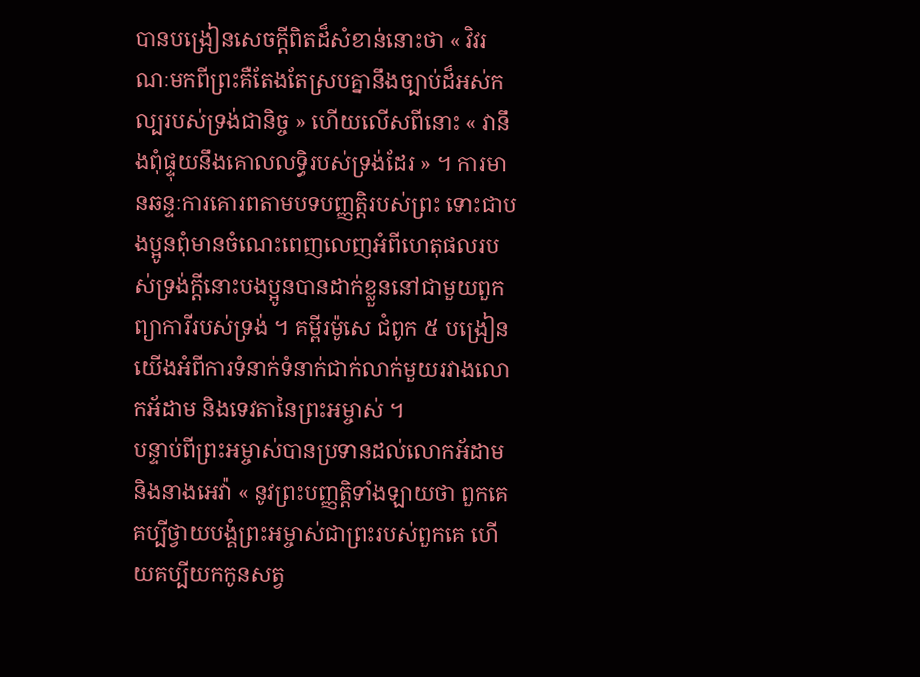បានបង្រៀនសេចក្ដីពិតដ៏សំខាន់នោះថា « វិវរណៈមកពីព្រះគឺតែងតែស្របគ្នានឹងច្បាប់ដ៏អស់កល្បរបស់ទ្រង់ជានិច្ច » ហើយលើសពីនោះ « វានឹងពុំផ្ទុយនឹងគោលលទ្ធិរបស់ទ្រង់ដែរ » ។ ការមានឆន្ទៈការគោរពតាមបទបញ្ញតិ្ដរបស់ព្រះ ទោះជាបងប្អូនពុំមានចំណេះពេញលេញអំពីហេតុផលរបស់ទ្រង់ក្ដីនោះបងប្អូនបានដាក់ខ្លួននៅជាមួយពួកព្យាការីរបស់ទ្រង់ ។ គម្ពីរម៉ូសេ ជំពូក ៥ បង្រៀនយើងអំពីការទំនាក់ទំនាក់ជាក់លាក់មួយរវាងលោកអ័ដាម និងទេវតានៃព្រះអម្ចាស់ ។
បន្ទាប់ពីព្រះអម្ចាស់បានប្រទានដល់លោកអ័ដាម និងនាងអេវ៉ា « នូវព្រះបញ្ញត្តិទាំងឡាយថា ពួកគេគប្បីថ្វាយបង្គំព្រះអម្ចាស់ជាព្រះរបស់ពួកគេ ហើយគប្បីយកកូនសត្វ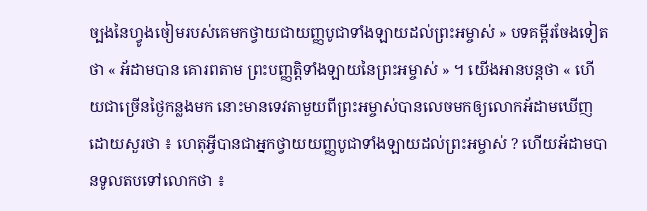ច្បងនៃហ្វូងចៀមរបស់គេមកថ្វាយជាយញ្ញបូជាទាំងឡាយដល់ព្រះអម្ចាស់ » បទគម្ពីរចែងទៀតថា « អ័ដាមបាន គោរពតាម ព្រះបញ្ញត្តិទាំងឡាយនៃព្រះអម្ចាស់ » ។ យើងអានបន្ដថា « ហើយជាច្រើនថ្ងៃកន្លងមក នោះមានទេវតាមួយពីព្រះអម្ចាស់បានលេចមកឲ្យលោកអ័ដាមឃើញ ដោយសួរថា ៖ ហេតុអ្វីបានជាអ្នកថ្វាយយញ្ញបូជាទាំងឡាយដល់ព្រះអម្ចាស់ ? ហើយអ័ដាមបានទូលតបទៅលោកថា ៖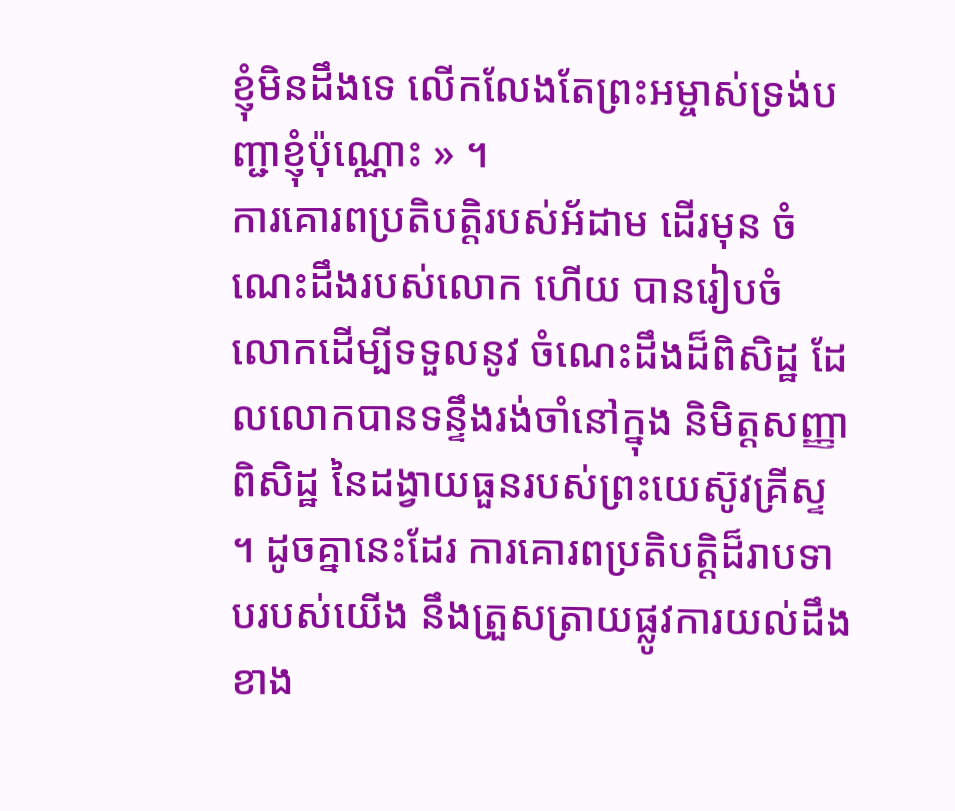ខ្ញុំមិនដឹងទេ លើកលែងតែព្រះអម្ចាស់ទ្រង់បញ្ជាខ្ញុំប៉ុណ្ណោះ » ។
ការគោរពប្រតិបត្ដិរបស់អ័ដាម ដើរមុន ចំណេះដឹងរបស់លោក ហើយ បានរៀបចំ លោកដើម្បីទទួលនូវ ចំណេះដឹងដ៏ពិសិដ្ឋ ដែលលោកបានទន្ទឹងរង់ចាំនៅក្នុង និមិត្ដសញ្ញាពិសិដ្ឋ នៃដង្វាយធួនរបស់ព្រះយេស៊ូវគ្រីស្ទ ។ ដូចគ្នានេះដែរ ការគោរពប្រតិបត្ដិដ៏រាបទាបរបស់យើង នឹងត្រួសត្រាយផ្លូវការយល់ដឹងខាង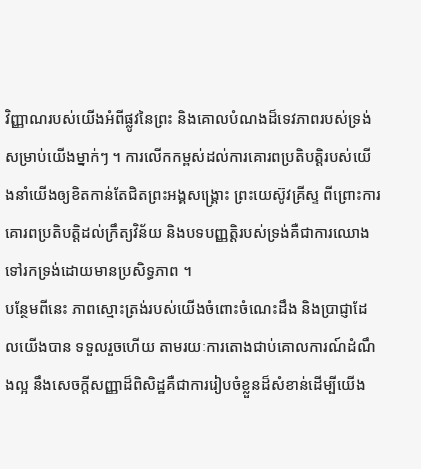វិញ្ញាណរបស់យើងអំពីផ្លូវនៃព្រះ និងគោលបំណងដ៏ទេវភាពរបស់ទ្រង់សម្រាប់យើងម្នាក់ៗ ។ ការលើកកម្ពស់ដល់ការគោរពប្រតិបត្ដិរបស់យើងនាំយើងឲ្យខិតកាន់តែជិតព្រះអង្គសង្គ្រោះ ព្រះយេស៊ូវគ្រីស្ទ ពីព្រោះការគោរពប្រតិបត្ដិដល់ក្រឹត្យវិន័យ និងបទបញ្ញត្ដិរបស់ទ្រង់គឺជាការឈោងទៅរកទ្រង់ដោយមានប្រសិទ្ធភាព ។
បន្ថែមពីនេះ ភាពស្មោះត្រង់របស់យើងចំពោះចំណេះដឹង និងប្រាជ្ញាដែលយើងបាន ទទួលរួចហើយ តាមរយៈការតោងជាប់គោលការណ៍ដំណឹងល្អ នឹងសេចក្ដីសញ្ញាដ៏ពិសិដ្ឋគឺជាការរៀបចំខ្លួនដ៏សំខាន់ដើម្បីយើង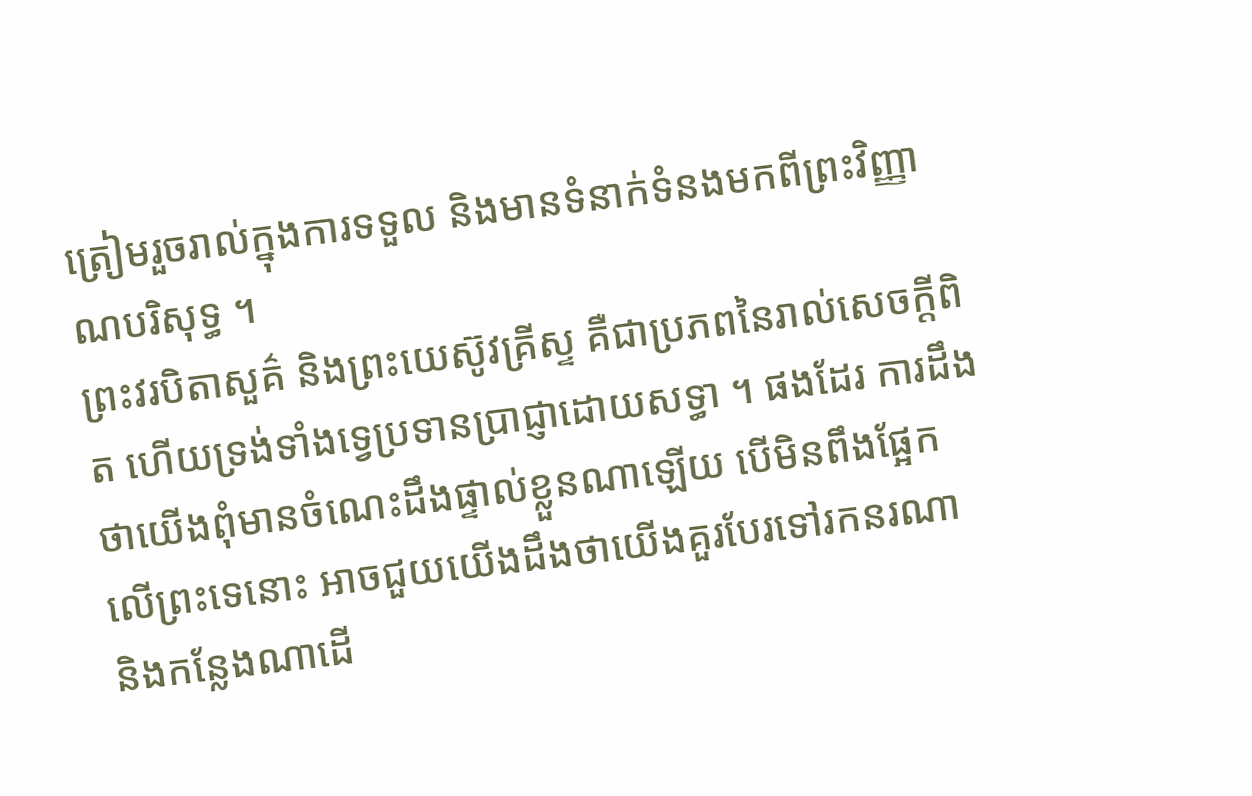ត្រៀមរួចរាល់ក្នុងការទទួល និងមានទំនាក់ទំនងមកពីព្រះវិញ្ញាណបរិសុទ្ធ ។
ព្រះវរបិតាសួគ៌ និងព្រះយេស៊ូវគ្រីស្ទ គឺជាប្រភពនៃរាល់សេចក្ដីពិត ហើយទ្រង់ទាំងទ្វេប្រទានប្រាជ្ញាដោយសទ្ធា ។ ផងដែរ ការដឹងថាយើងពុំមានចំណេះដឹងផ្ទាល់ខ្លួនណាឡើយ បើមិនពឹងផ្អែកលើព្រះទេនោះ អាចជួយយើងដឹងថាយើងគួរបែរទៅរកនរណា និងកន្លែងណាដើ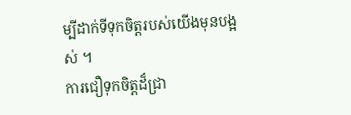ម្បីដាក់ទីទុកចិត្ដរបស់យើងមុនបង្អស់ ។
ការជឿទុកចិត្ដដ៏ជ្រា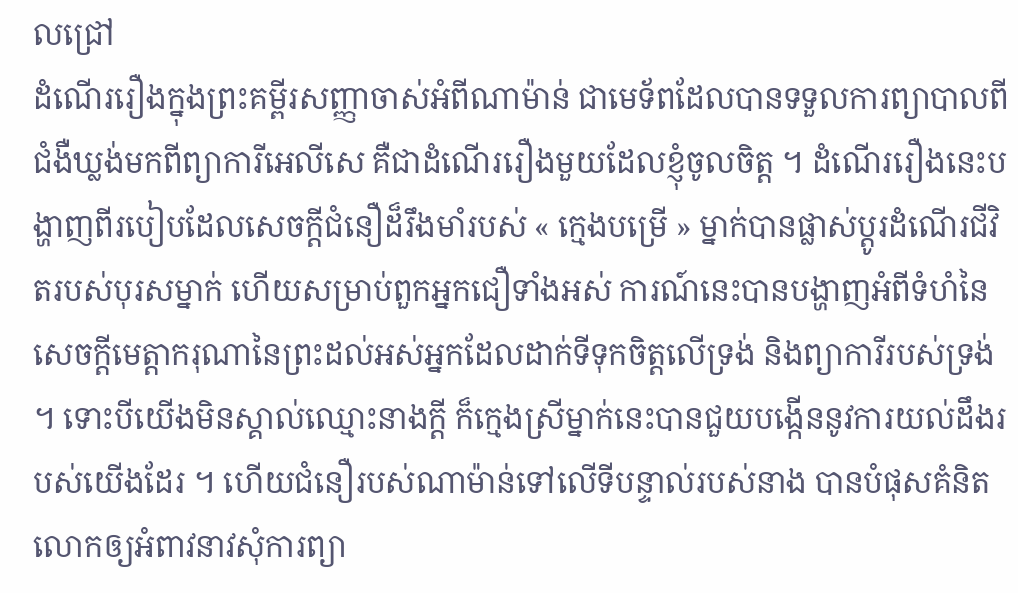លជ្រៅ
ដំណើររឿងក្នុងព្រះគម្ពីរសញ្ញាចាស់អំពីណាម៉ាន់ ជាមេទ័ពដែលបានទទួលការព្យាបាលពីជំងឺឃ្លង់មកពីព្យាការីអេលីសេ គឺជាដំណើររឿងមួយដែលខ្ញុំចូលចិត្ដ ។ ដំណើររឿងនេះបង្ហាញពីរបៀបដែលសេចក្ដីជំនឿដ៏រឹងមាំរបស់ « ក្មេងបម្រើ » ម្នាក់បានផ្លាស់ប្ដូរដំណើរជីវិតរបស់បុរសម្នាក់ ហើយសម្រាប់ពួកអ្នកជឿទាំងអស់ ការណ៍នេះបានបង្ហាញអំពីទំហំនៃសេចក្ដីមេត្ដាករុណានៃព្រះដល់អស់អ្នកដែលដាក់ទីទុកចិត្ដលើទ្រង់ និងព្យាការីរបស់ទ្រង់ ។ ទោះបីយើងមិនស្គាល់ឈ្មោះនាងក្ដី ក៏ក្មេងស្រីម្នាក់នេះបានជួយបង្កើននូវការយល់ដឹងរបស់យើងដែរ ។ ហើយជំនឿរបស់ណាម៉ាន់ទៅលើទីបន្ទាល់របស់នាង បានបំផុសគំនិតលោកឲ្យអំពាវនាវសុំការព្យា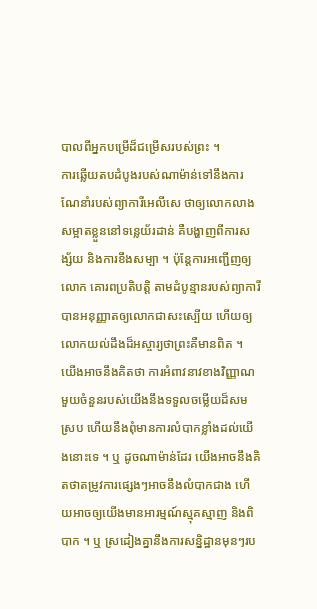បាលពីអ្នកបម្រើដ៏ជម្រើសរបស់ព្រះ ។
ការឆ្លើយតបដំបូងរបស់ណាម៉ាន់ទៅនឹងការណែនាំរបស់ព្យាការីអេលីសេ ថាឲ្យលោកលាងសម្អាតខ្លួននៅទន្លេយ័រដាន់ គឺបង្ហាញពីការសង្ស័យ និងការខឹងសម្បា ។ ប៉ុន្ដែការអញ្ជើញឲ្យលោក គោរពប្រតិបត្ដិ តាមដំបូន្មានរបស់ព្យាការីបានអនុញ្ញាតឲ្យលោកជាសះស្បើយ ហើយឲ្យលោកយល់ដឹងដ៏អស្ចារ្យថាព្រះគឺមានពិត ។
យើងអាចនឹងគិតថា ការអំពាវនាវខាងវិញ្ញាណមួយចំនួនរបស់យើងនឹងទទួលចម្លើយដ៏សមស្រប ហើយនឹងពុំមានការលំបាកខ្លាំងដល់យើងនោះទេ ។ ឬ ដូចណាម៉ាន់ដែរ យើងអាចនឹងគិតថាតម្រូវការផ្សេងៗអាចនឹងលំបាកជាង ហើយអាចឲ្យយើងមានអារម្មណ៍ស្មុគស្មាញ និងពិបាក ។ ឬ ស្រដៀងគ្នានឹងការសន្និដ្ឋានមុនៗរប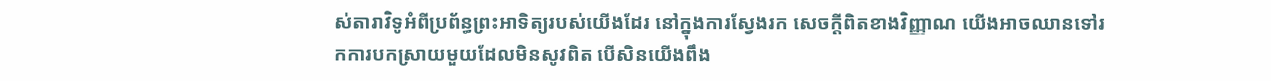ស់តារាវិទូអំពីប្រព័ន្ធព្រះអាទិត្យរបស់យើងដែរ នៅក្នុងការស្វែងរក សេចក្ដីពិតខាងវិញ្ញាណ យើងអាចឈានទៅរកការបកស្រាយមួយដែលមិនសូវពិត បើសិនយើងពឹង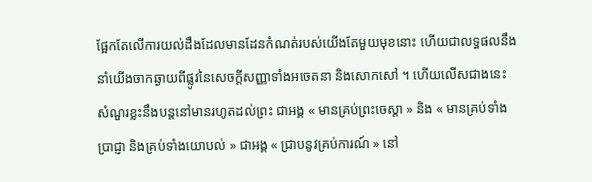ផ្អែកតែលើការយល់ដឹងដែលមានដែនកំណត់របស់យើងតែមួយមុខនោះ ហើយជាលទ្ធផលនឹងនាំយើងចាកឆ្ងាយពីផ្លូវនៃសេចក្ដីសញ្ញាទាំងអចេតនា និងសោកសៅ ។ ហើយលើសជាងនេះ សំណួរខ្លះនឹងបន្ដនៅមានរហូតដល់ព្រះ ជាអង្គ « មានគ្រប់ព្រះចេស្ដា » និង « មានគ្រប់ទាំងប្រាជ្ញា និងគ្រប់ទាំងយោបល់ » ជាអង្គ « ជ្រាបនូវគ្រប់ការណ៍ » នៅ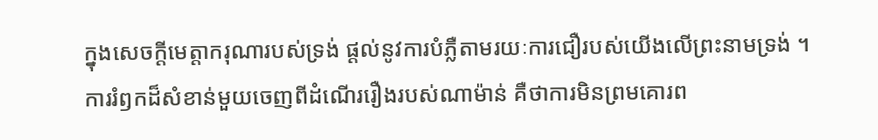ក្នុងសេចក្ដីមេត្ដាករុណារបស់ទ្រង់ ផ្ដល់នូវការបំភ្លឺតាមរយៈការជឿរបស់យើងលើព្រះនាមទ្រង់ ។
ការរំឭកដ៏សំខាន់មួយចេញពីដំណើររឿងរបស់ណាម៉ាន់ គឺថាការមិនព្រមគោរព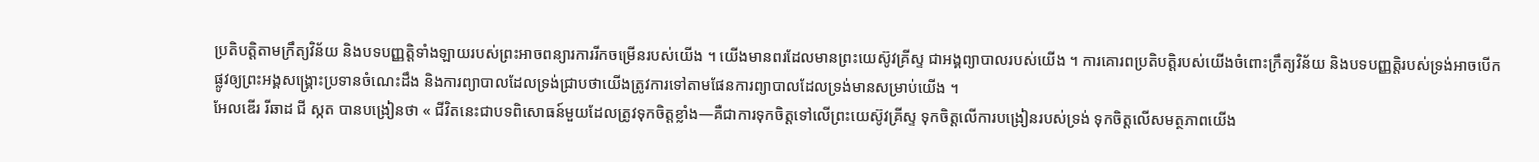ប្រតិបត្ដិតាមក្រឹត្យវិន័យ និងបទបញ្ញត្ដិទាំងឡាយរបស់ព្រះអាចពន្យារការរីកចម្រើនរបស់យើង ។ យើងមានពរដែលមានព្រះយេស៊ូវគ្រីស្ទ ជាអង្គព្យាបាលរបស់យើង ។ ការគោរពប្រតិបត្ដិរបស់យើងចំពោះក្រឹត្យវិន័យ និងបទបញ្ញត្ដិរបស់ទ្រង់អាចបើកផ្លូវឲ្យព្រះអង្គសង្គ្រោះប្រទានចំណេះដឹង និងការព្យាបាលដែលទ្រង់ជ្រាបថាយើងត្រូវការទៅតាមផែនការព្យាបាលដែលទ្រង់មានសម្រាប់យើង ។
អែលឌើរ រីឆាដ ជី ស្កត បានបង្រៀនថា « ជីវិតនេះជាបទពិសោធន៍មួយដែលត្រូវទុកចិត្តខ្លាំង—គឺជាការទុកចិត្តទៅលើព្រះយេស៊ូវគ្រីស្ទ ទុកចិត្តលើការបង្រៀនរបស់ទ្រង់ ទុកចិត្តលើសមត្ថភាពយើង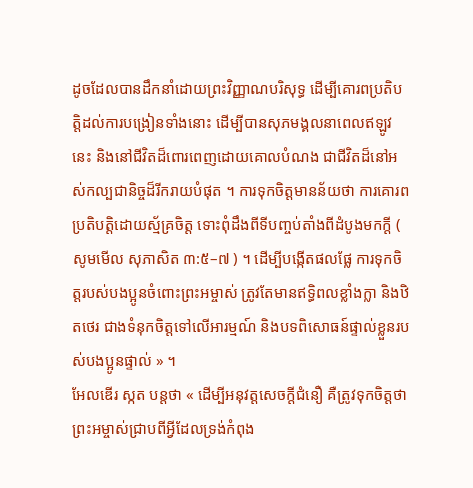ដូចដែលបានដឹកនាំដោយព្រះវិញ្ញាណបរិសុទ្ធ ដើម្បីគោរពប្រតិបត្តិដល់ការបង្រៀនទាំងនោះ ដើម្បីបានសុភមង្គលនាពេលឥឡូវនេះ និងនៅជីវិតដ៏ពោរពេញដោយគោលបំណង ជាជីវិតដ៏នៅអស់កល្បជានិច្ចដ៏រីករាយបំផុត ។ ការទុកចិត្តមានន័យថា ការគោរពប្រតិបត្តិដោយស្ម័គ្រចិត្ត ទោះពុំដឹងពីទីបញ្ចប់តាំងពីដំបូងមកក្ដី ( សូមមើល សុភាសិត ៣:៥–៧ ) ។ ដើម្បីបង្កើតផលផ្លែ ការទុកចិត្តរបស់បងប្អូនចំពោះព្រះអម្ចាស់ ត្រូវតែមានឥទ្ធិពលខ្លាំងក្លា និងឋិតថេរ ជាងទំនុកចិត្តទៅលើអារម្មណ៍ និងបទពិសោធន៍ផ្ទាល់ខ្លួនរបស់បងប្អូនផ្ទាល់ » ។
អែលឌើរ ស្កត បន្តថា « ដើម្បីអនុវត្តសេចក្តីជំនឿ គឺត្រូវទុកចិត្តថាព្រះអម្ចាស់ជ្រាបពីអ្វីដែលទ្រង់កំពុង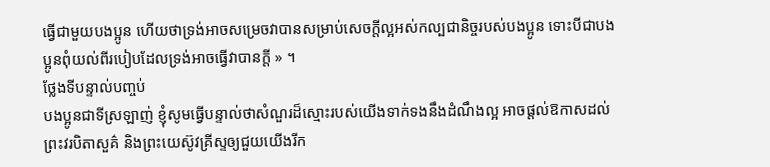ធ្វើជាមួយបងប្អូន ហើយថាទ្រង់អាចសម្រេចវាបានសម្រាប់សេចក្តីល្អអស់កល្បជានិច្ចរបស់បងប្អូន ទោះបីជាបងប្អូនពុំយល់ពីរបៀបដែលទ្រង់អាចធ្វើវាបានក្ដី » ។
ថ្លែងទីបន្ទាល់បញ្ចប់
បងប្អូនជាទីស្រឡាញ់ ខ្ញុំសូមធ្វើបន្ទាល់ថាសំណួរដ៏ស្មោះរបស់យើងទាក់ទងនឹងដំណឹងល្អ អាចផ្ដល់ឱកាសដល់ព្រះវរបិតាសួគ៌ និងព្រះយេស៊ូវគ្រីស្ទឲ្យជួយយើងរីក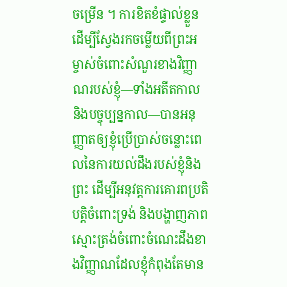ចម្រើន ។ ការខិតខំផ្ទាល់ខ្លួនដើម្បីស្វែងរកចម្លើយពីព្រះអម្ចាស់ចំពោះសំណួរខាងវិញ្ញាណរបស់ខ្ញុំ—ទាំងអតីតកាល និងបច្ចុប្បន្នកាល—បានអនុញ្ញាតឲ្យខ្ញុំប្រើប្រាស់ចន្លោះពេលនៃការយល់ដឹងរបស់ខ្ញុំនិងព្រះ ដើម្បីអនុវត្ដការគោរពប្រតិបត្ដិចំពោះទ្រង់ និងបង្ហាញភាពស្មោះត្រង់ចំពោះចំណេះដឹងខាងវិញ្ញាណដែលខ្ញុំកំពុងតែមាន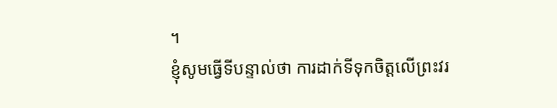។
ខ្ញុំសូមធ្វើទីបន្ទាល់ថា ការដាក់ទីទុកចិត្ដលើព្រះវរ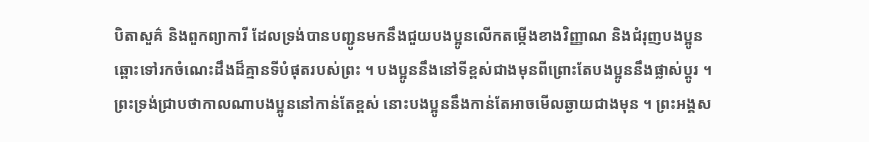បិតាសួគ៌ និងពួកព្យាការី ដែលទ្រង់បានបញ្ជូនមកនឹងជួយបងប្អូនលើកតម្កើងខាងវិញ្ញាណ និងជំរុញបងប្អូនឆ្ពោះទៅរកចំណេះដឹងដ៏គ្មានទីបំផុតរបស់ព្រះ ។ បងប្អូននឹងនៅទីខ្ពស់ជាងមុនពីព្រោះតែបងប្អូននឹងផ្លាស់ប្ដូរ ។ ព្រះទ្រង់ជ្រាបថាកាលណាបងប្អូននៅកាន់តែខ្ពស់ នោះបងប្អូននឹងកាន់តែអាចមើលឆ្ងាយជាងមុន ។ ព្រះអង្គស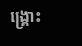ង្គ្រោះ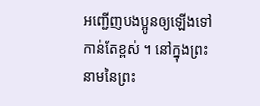អញ្ជើញបងប្អូនឲ្យឡើងទៅកាន់តែខ្ពស់ ។ នៅក្នុងព្រះនាមនៃព្រះ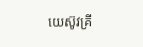យេស៊ូវគ្រី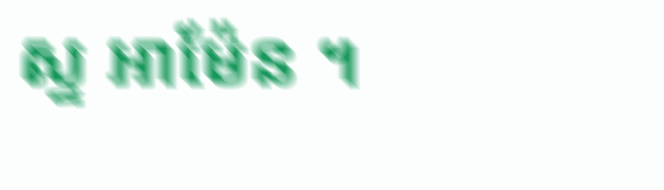ស្ទ អាម៉ែន ។